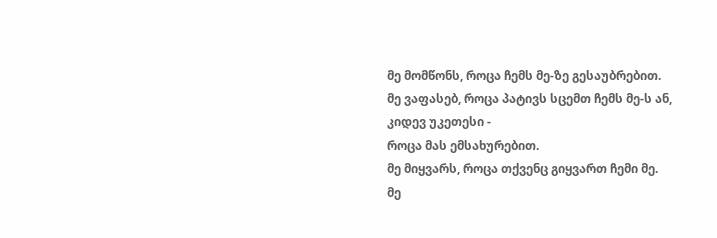მე მომწონს, როცა ჩემს მე-ზე გესაუბრებით.
მე ვაფასებ, როცა პატივს სცემთ ჩემს მე-ს ან, კიდევ უკეთესი -
როცა მას ემსახურებით.
მე მიყვარს, როცა თქვენც გიყვართ ჩემი მე.
მე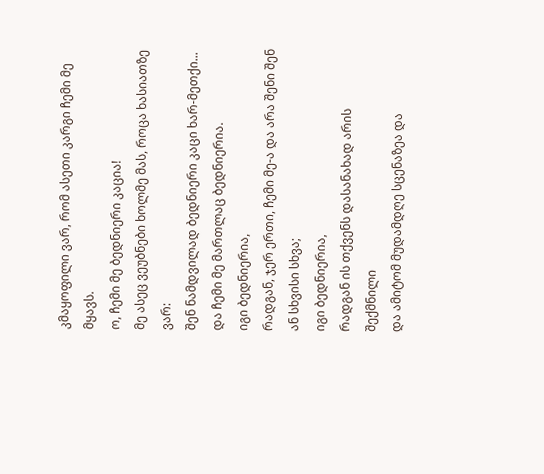კმაყოფილი ვარ, რომ ასეთი კარგი ჩემი მე მყავს.
ო, ჩემი მე ბედნიერი კაცია!
მე ასეც ვეუბნები ხოლმე მას, როცა ხასიათზე ვარ:
შენ ნამდვილად ბედნიერი კაცი ხარ-მეთქი...
და ჩემი მე მართლაც ბედნიერია.
იგი ბედნიერია,
რადგან, ჯერ ერთი, ჩემი მე-ა და არა შენი შენ ან სხვისი სხვა;
იგი ბედნიერია,
რადგან ის თქვენს დასანახად არის შექმნილი
და ამიტომ მუდამდღე სცენაზეა და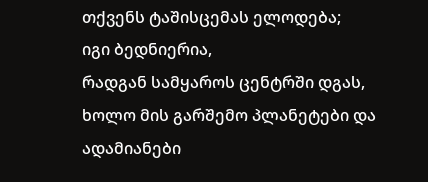თქვენს ტაშისცემას ელოდება;
იგი ბედნიერია,
რადგან სამყაროს ცენტრში დგას,
ხოლო მის გარშემო პლანეტები და ადამიანები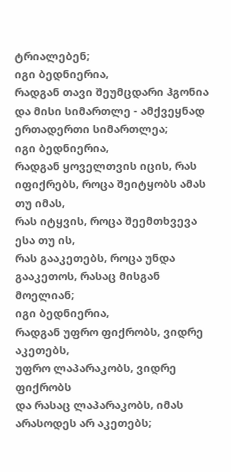ტრიალებენ;
იგი ბედნიერია,
რადგან თავი შეუმცდარი ჰგონია
და მისი სიმართლე - ამქვეყნად ერთადერთი სიმართლეა;
იგი ბედნიერია,
რადგან ყოველთვის იცის, რას იფიქრებს, როცა შეიტყობს ამას თუ იმას,
რას იტყვის, როცა შეემთხვევა ესა თუ ის,
რას გააკეთებს, როცა უნდა გააკეთოს, რასაც მისგან მოელიან;
იგი ბედნიერია,
რადგან უფრო ფიქრობს, ვიდრე აკეთებს,
უფრო ლაპარაკობს, ვიდრე ფიქრობს
და რასაც ლაპარაკობს, იმას არასოდეს არ აკეთებს;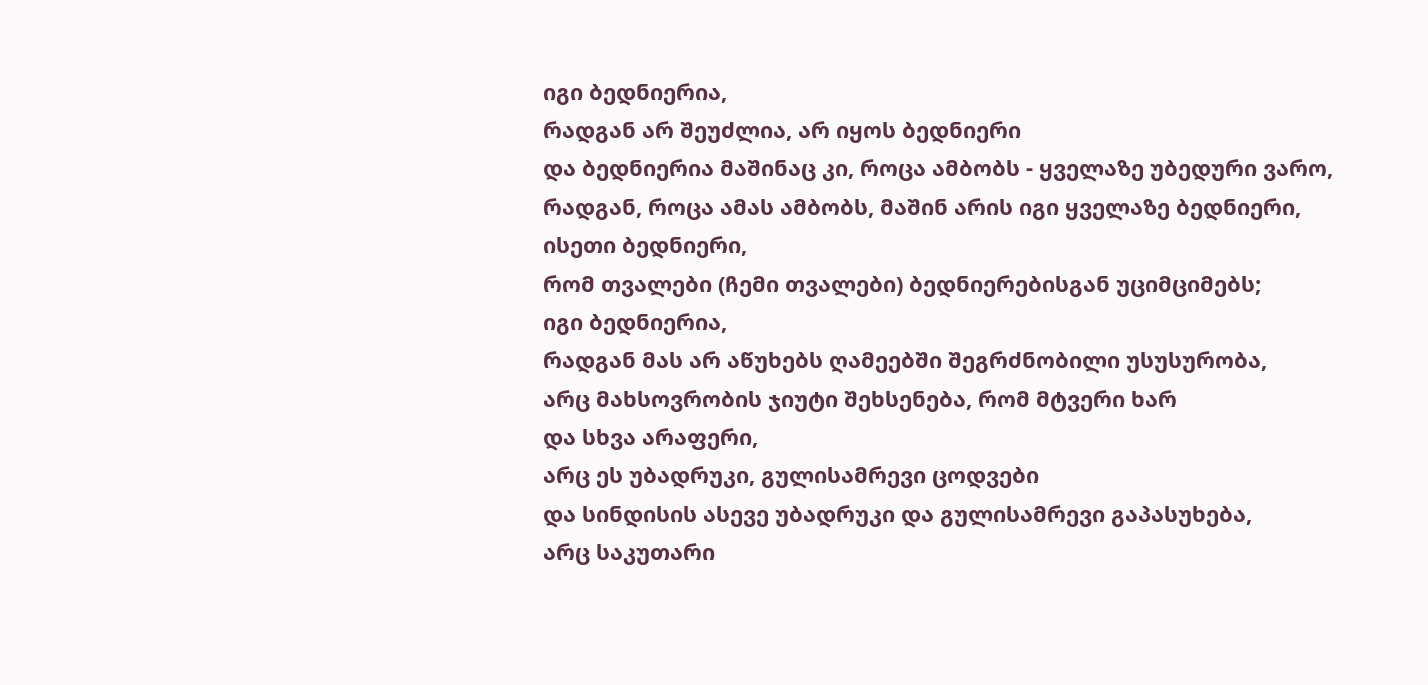იგი ბედნიერია,
რადგან არ შეუძლია, არ იყოს ბედნიერი
და ბედნიერია მაშინაც კი, როცა ამბობს - ყველაზე უბედური ვარო,
რადგან, როცა ამას ამბობს, მაშინ არის იგი ყველაზე ბედნიერი,
ისეთი ბედნიერი,
რომ თვალები (ჩემი თვალები) ბედნიერებისგან უციმციმებს;
იგი ბედნიერია,
რადგან მას არ აწუხებს ღამეებში შეგრძნობილი უსუსურობა,
არც მახსოვრობის ჯიუტი შეხსენება, რომ მტვერი ხარ
და სხვა არაფერი,
არც ეს უბადრუკი, გულისამრევი ცოდვები
და სინდისის ასევე უბადრუკი და გულისამრევი გაპასუხება,
არც საკუთარი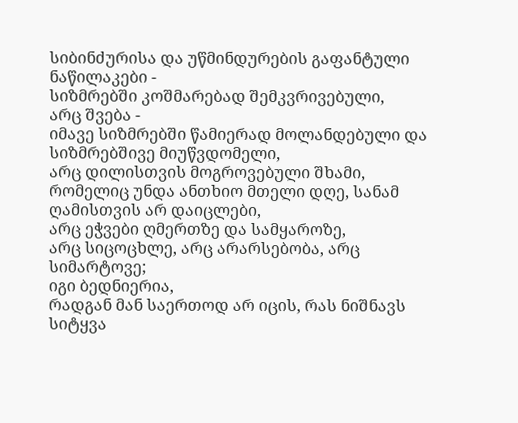სიბინძურისა და უწმინდურების გაფანტული ნაწილაკები -
სიზმრებში კოშმარებად შემკვრივებული,
არც შვება -
იმავე სიზმრებში წამიერად მოლანდებული და სიზმრებშივე მიუწვდომელი,
არც დილისთვის მოგროვებული შხამი,
რომელიც უნდა ანთხიო მთელი დღე, სანამ ღამისთვის არ დაიცლები,
არც ეჭვები ღმერთზე და სამყაროზე,
არც სიცოცხლე, არც არარსებობა, არც სიმარტოვე;
იგი ბედნიერია,
რადგან მან საერთოდ არ იცის, რას ნიშნავს სიტყვა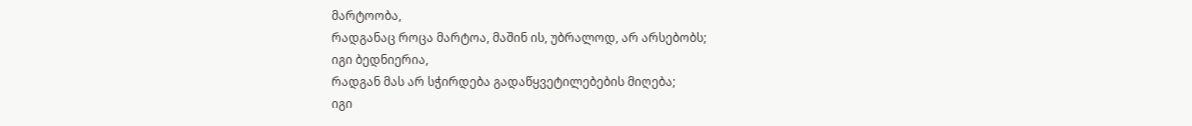მარტოობა,
რადგანაც როცა მარტოა, მაშინ ის, უბრალოდ, არ არსებობს;
იგი ბედნიერია,
რადგან მას არ სჭირდება გადაწყვეტილებების მიღება;
იგი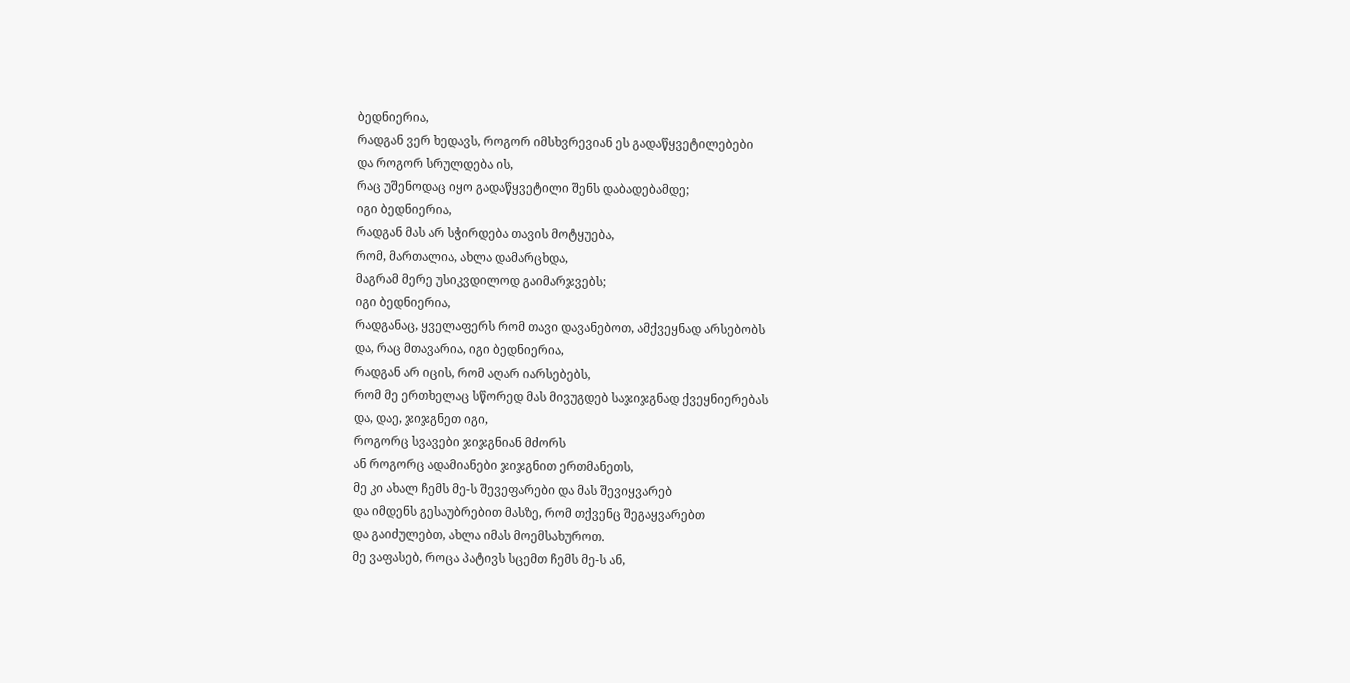ბედნიერია,
რადგან ვერ ხედავს, როგორ იმსხვრევიან ეს გადაწყვეტილებები
და როგორ სრულდება ის,
რაც უშენოდაც იყო გადაწყვეტილი შენს დაბადებამდე;
იგი ბედნიერია,
რადგან მას არ სჭირდება თავის მოტყუება,
რომ, მართალია, ახლა დამარცხდა,
მაგრამ მერე უსიკვდილოდ გაიმარჯვებს;
იგი ბედნიერია,
რადგანაც, ყველაფერს რომ თავი დავანებოთ, ამქვეყნად არსებობს
და, რაც მთავარია, იგი ბედნიერია,
რადგან არ იცის, რომ აღარ იარსებებს,
რომ მე ერთხელაც სწორედ მას მივუგდებ საჯიჯგნად ქვეყნიერებას
და, დაე, ჯიჯგნეთ იგი,
როგორც სვავები ჯიჯგნიან მძორს
ან როგორც ადამიანები ჯიჯგნით ერთმანეთს,
მე კი ახალ ჩემს მე-ს შევეფარები და მას შევიყვარებ
და იმდენს გესაუბრებით მასზე, რომ თქვენც შეგაყვარებთ
და გაიძულებთ, ახლა იმას მოემსახუროთ.
მე ვაფასებ, როცა პატივს სცემთ ჩემს მე-ს ან,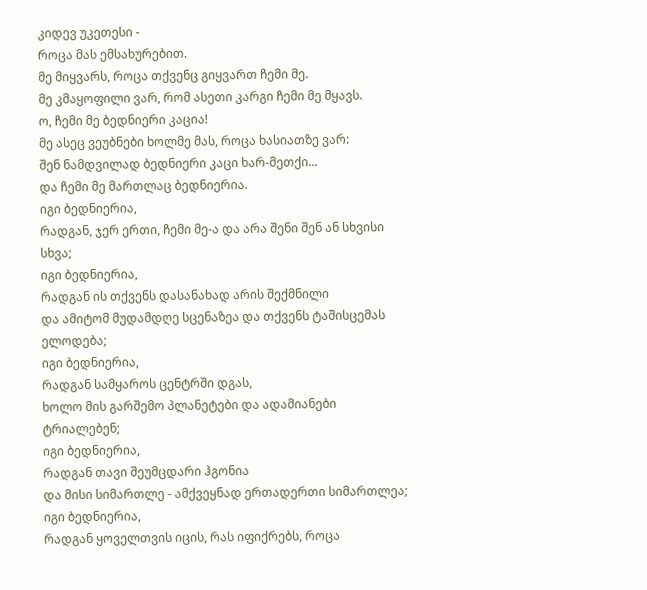კიდევ უკეთესი -
როცა მას ემსახურებით.
მე მიყვარს, როცა თქვენც გიყვართ ჩემი მე.
მე კმაყოფილი ვარ, რომ ასეთი კარგი ჩემი მე მყავს.
ო, ჩემი მე ბედნიერი კაცია!
მე ასეც ვეუბნები ხოლმე მას, როცა ხასიათზე ვარ:
შენ ნამდვილად ბედნიერი კაცი ხარ-მეთქი...
და ჩემი მე მართლაც ბედნიერია.
იგი ბედნიერია,
რადგან, ჯერ ერთი, ჩემი მე-ა და არა შენი შენ ან სხვისი სხვა;
იგი ბედნიერია,
რადგან ის თქვენს დასანახად არის შექმნილი
და ამიტომ მუდამდღე სცენაზეა და თქვენს ტაშისცემას ელოდება;
იგი ბედნიერია,
რადგან სამყაროს ცენტრში დგას,
ხოლო მის გარშემო პლანეტები და ადამიანები ტრიალებენ;
იგი ბედნიერია,
რადგან თავი შეუმცდარი ჰგონია
და მისი სიმართლე - ამქვეყნად ერთადერთი სიმართლეა;
იგი ბედნიერია,
რადგან ყოველთვის იცის, რას იფიქრებს, როცა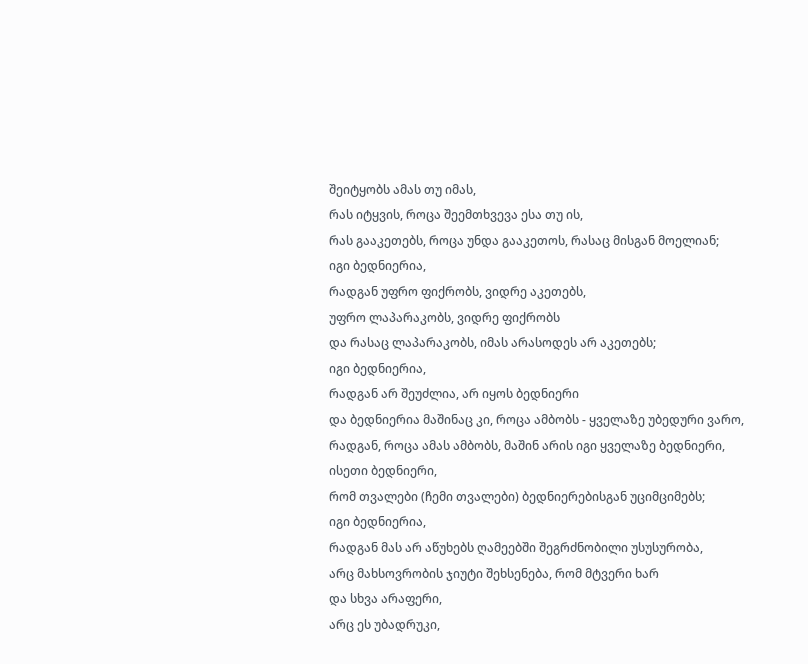შეიტყობს ამას თუ იმას,
რას იტყვის, როცა შეემთხვევა ესა თუ ის,
რას გააკეთებს, როცა უნდა გააკეთოს, რასაც მისგან მოელიან;
იგი ბედნიერია,
რადგან უფრო ფიქრობს, ვიდრე აკეთებს,
უფრო ლაპარაკობს, ვიდრე ფიქრობს
და რასაც ლაპარაკობს, იმას არასოდეს არ აკეთებს;
იგი ბედნიერია,
რადგან არ შეუძლია, არ იყოს ბედნიერი
და ბედნიერია მაშინაც კი, როცა ამბობს - ყველაზე უბედური ვარო,
რადგან, როცა ამას ამბობს, მაშინ არის იგი ყველაზე ბედნიერი,
ისეთი ბედნიერი,
რომ თვალები (ჩემი თვალები) ბედნიერებისგან უციმციმებს;
იგი ბედნიერია,
რადგან მას არ აწუხებს ღამეებში შეგრძნობილი უსუსურობა,
არც მახსოვრობის ჯიუტი შეხსენება, რომ მტვერი ხარ
და სხვა არაფერი,
არც ეს უბადრუკი,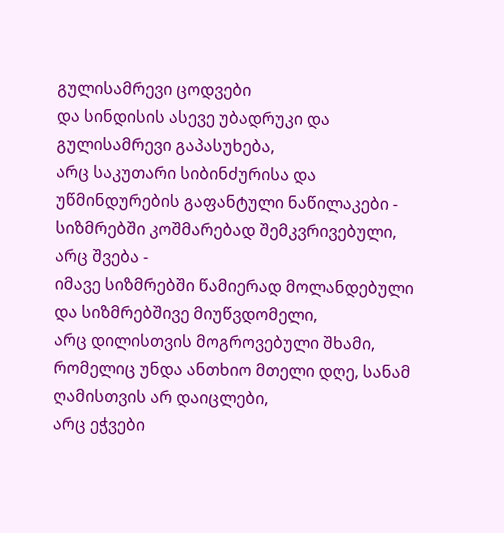გულისამრევი ცოდვები
და სინდისის ასევე უბადრუკი და გულისამრევი გაპასუხება,
არც საკუთარი სიბინძურისა და უწმინდურების გაფანტული ნაწილაკები -
სიზმრებში კოშმარებად შემკვრივებული,
არც შვება -
იმავე სიზმრებში წამიერად მოლანდებული და სიზმრებშივე მიუწვდომელი,
არც დილისთვის მოგროვებული შხამი,
რომელიც უნდა ანთხიო მთელი დღე, სანამ ღამისთვის არ დაიცლები,
არც ეჭვები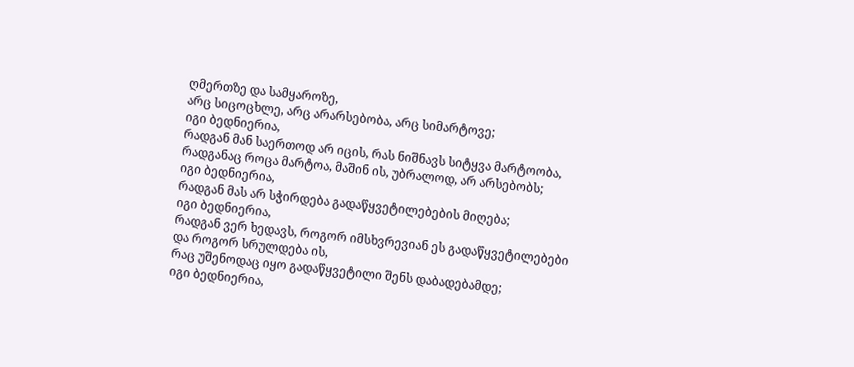ღმერთზე და სამყაროზე,
არც სიცოცხლე, არც არარსებობა, არც სიმარტოვე;
იგი ბედნიერია,
რადგან მან საერთოდ არ იცის, რას ნიშნავს სიტყვა მარტოობა,
რადგანაც როცა მარტოა, მაშინ ის, უბრალოდ, არ არსებობს;
იგი ბედნიერია,
რადგან მას არ სჭირდება გადაწყვეტილებების მიღება;
იგი ბედნიერია,
რადგან ვერ ხედავს, როგორ იმსხვრევიან ეს გადაწყვეტილებები
და როგორ სრულდება ის,
რაც უშენოდაც იყო გადაწყვეტილი შენს დაბადებამდე;
იგი ბედნიერია,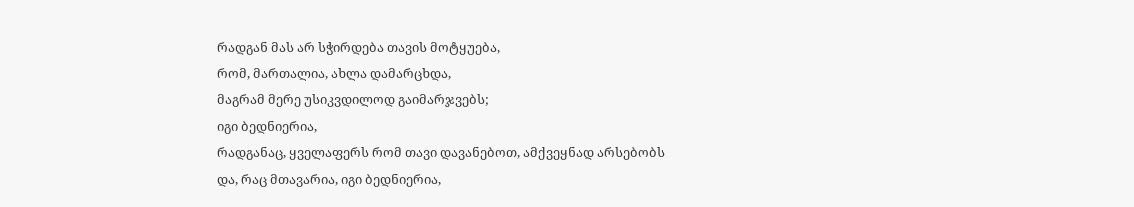რადგან მას არ სჭირდება თავის მოტყუება,
რომ, მართალია, ახლა დამარცხდა,
მაგრამ მერე უსიკვდილოდ გაიმარჯვებს;
იგი ბედნიერია,
რადგანაც, ყველაფერს რომ თავი დავანებოთ, ამქვეყნად არსებობს
და, რაც მთავარია, იგი ბედნიერია,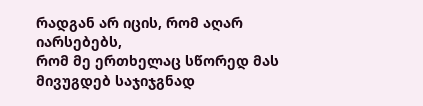რადგან არ იცის, რომ აღარ იარსებებს,
რომ მე ერთხელაც სწორედ მას მივუგდებ საჯიჯგნად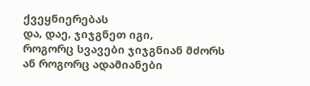ქვეყნიერებას
და, დაე, ჯიჯგნეთ იგი,
როგორც სვავები ჯიჯგნიან მძორს
ან როგორც ადამიანები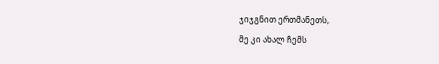ჯიჯგნით ერთმანეთს,
მე კი ახალ ჩემს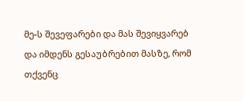მე-ს შევეფარები და მას შევიყვარებ
და იმდენს გესაუბრებით მასზე, რომ თქვენც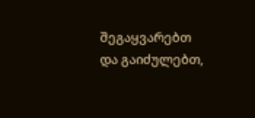შეგაყვარებთ
და გაიძულებთ,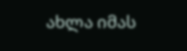ახლა იმას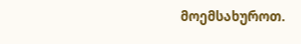მოემსახუროთ.